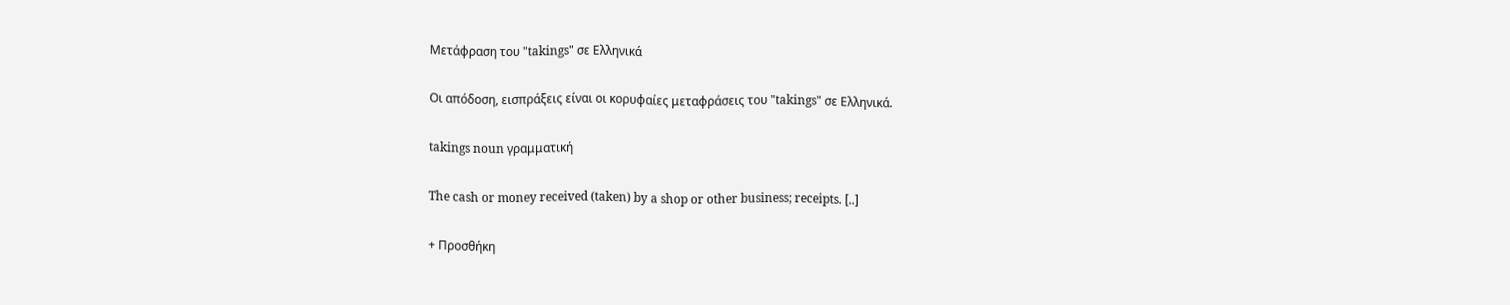Μετάφραση του "takings" σε Ελληνικά

Οι απόδοση, εισπράξεις είναι οι κορυφαίες μεταφράσεις του "takings" σε Ελληνικά.

takings noun γραμματική

The cash or money received (taken) by a shop or other business; receipts. [..]

+ Προσθήκη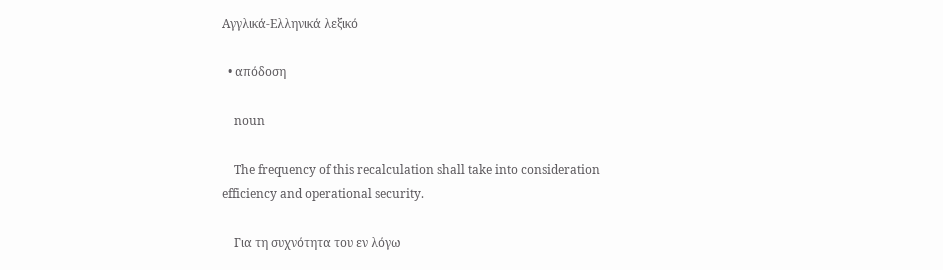Αγγλικά-Ελληνικά λεξικό

  • απόδοση

    noun

    The frequency of this recalculation shall take into consideration efficiency and operational security.

    Για τη συχνότητα του εν λόγω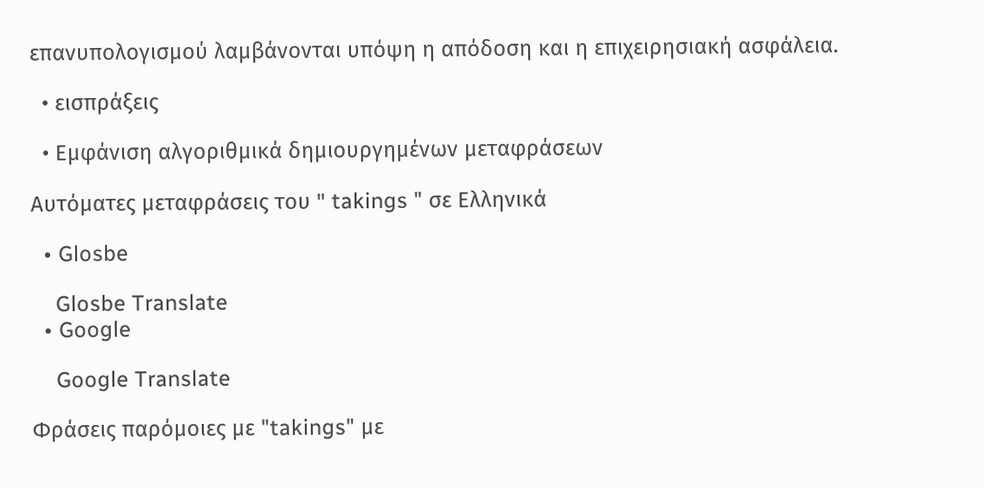επανυπολογισμού λαμβάνονται υπόψη η απόδοση και η επιχειρησιακή ασφάλεια.

  • εισπράξεις

  • Εμφάνιση αλγοριθμικά δημιουργημένων μεταφράσεων

Αυτόματες μεταφράσεις του " takings " σε Ελληνικά

  • Glosbe

    Glosbe Translate
  • Google

    Google Translate

Φράσεις παρόμοιες με "takings" με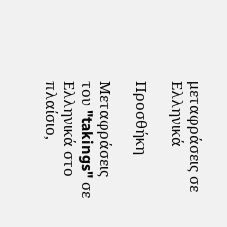μεταφράσεις σε Ελληνικά

Προσθήκη

Μεταφράσεις του "takings" σε Ελληνικά στο πλαίσιο,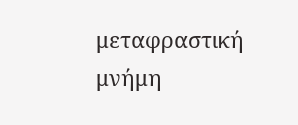μεταφραστική μνήμη